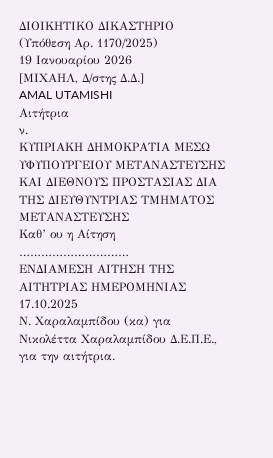ΔΙΟΙΚΗΤΙΚΟ ΔΙΚΑΣΤΗΡΙΟ
(Υπόθεση Αρ. 1170/2025)
19 Ιανουαρίου 2026
[ΜΙΧΑΗΛ, Δ/στης Δ.Δ.]
AMAL UTAMISHI
Αιτήτρια
ν.
ΚΥΠΡΙΑΚΗ ΔΗΜΟΚΡΑΤΙΑ ΜΕΣΩ ΥΦΥΠΟΥΡΓΕΙΟΥ ΜΕΤΑΝΑΣΤΕΥΣΗΣ ΚΑΙ ΔΙΕΘΝΟΥΣ ΠΡΟΣΤΑΣΙΑΣ ΔΙΑ ΤΗΣ ΔΙΕΥΘΥΝΤΡΙΑΣ ΤΜΗΜΑΤΟΣ ΜΕΤΑΝΑΣΤΕΥΣΗΣ
Καθ’ ου η Αίτηση
…………………………
ΕΝΔΙΑΜΕΣΗ ΑΙΤΗΣΗ ΤΗΣ ΑΙΤΗΤΡΙΑΣ ΗΜΕΡΟΜΗΝΙΑΣ 17.10.2025
Ν. Χαραλαμπίδου (κα) για Νικολέττα Χαραλαμπίδου Δ.Ε.Π.Ε., για την αιτήτρια.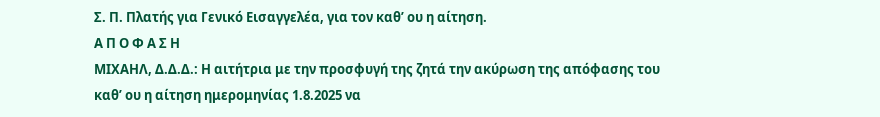Σ. Π. Πλατής για Γενικό Εισαγγελέα, για τον καθ’ ου η αίτηση.
Α Π Ο Φ Α Σ Η
ΜΙΧΑΗΛ, Δ.Δ.Δ.: Η αιτήτρια με την προσφυγή της ζητά την ακύρωση της απόφασης του καθ’ ου η αίτηση ημερομηνίας 1.8.2025 να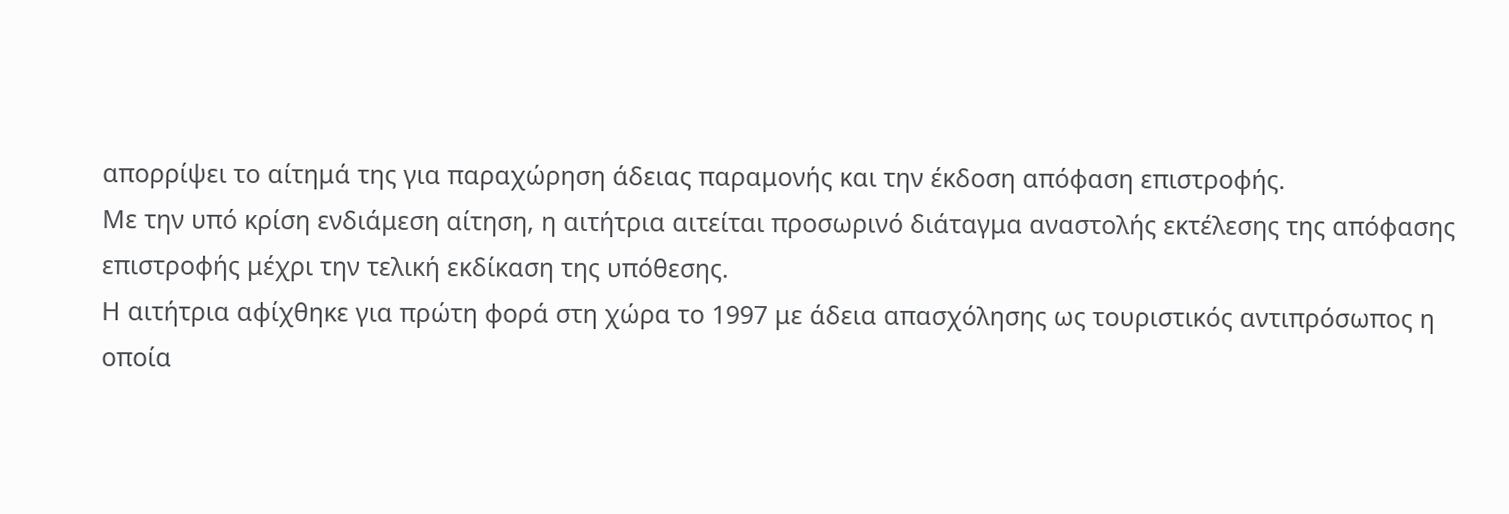απορρίψει το αίτημά της για παραχώρηση άδειας παραμονής και την έκδοση απόφαση επιστροφής.
Με την υπό κρίση ενδιάμεση αίτηση, η αιτήτρια αιτείται προσωρινό διάταγμα αναστολής εκτέλεσης της απόφασης επιστροφής μέχρι την τελική εκδίκαση της υπόθεσης.
Η αιτήτρια αφίχθηκε για πρώτη φορά στη χώρα το 1997 με άδεια απασχόλησης ως τουριστικός αντιπρόσωπος η οποία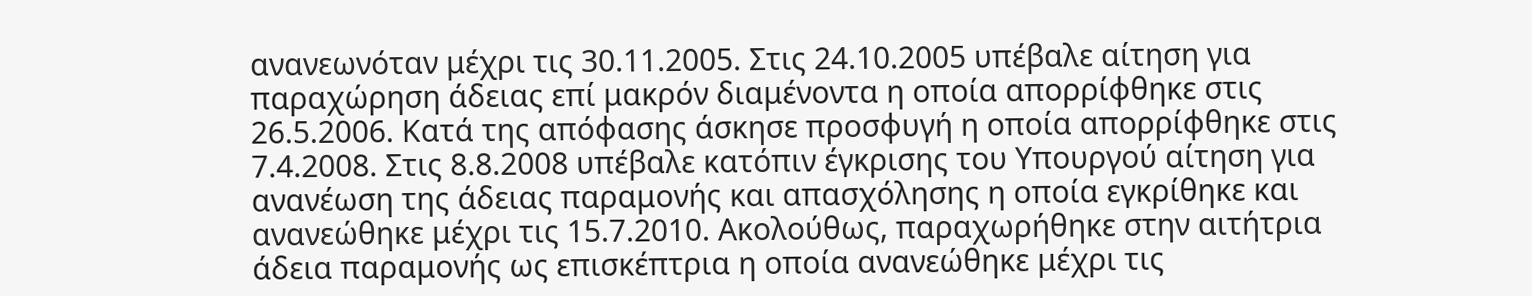ανανεωνόταν μέχρι τις 30.11.2005. Στις 24.10.2005 υπέβαλε αίτηση για παραχώρηση άδειας επί μακρόν διαμένοντα η οποία απορρίφθηκε στις 26.5.2006. Κατά της απόφασης άσκησε προσφυγή η οποία απορρίφθηκε στις 7.4.2008. Στις 8.8.2008 υπέβαλε κατόπιν έγκρισης του Υπουργού αίτηση για ανανέωση της άδειας παραμονής και απασχόλησης η οποία εγκρίθηκε και ανανεώθηκε μέχρι τις 15.7.2010. Ακολούθως, παραχωρήθηκε στην αιτήτρια άδεια παραμονής ως επισκέπτρια η οποία ανανεώθηκε μέχρι τις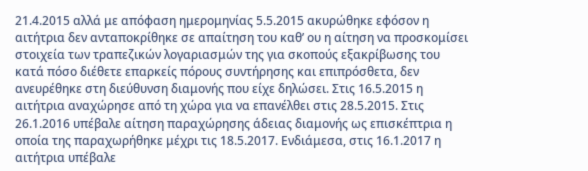21.4.2015 αλλά με απόφαση ημερομηνίας 5.5.2015 ακυρώθηκε εφόσον η αιτήτρια δεν ανταποκρίθηκε σε απαίτηση του καθ’ ου η αίτηση να προσκομίσει στοιχεία των τραπεζικών λογαριασμών της για σκοπούς εξακρίβωσης του κατά πόσο διέθετε επαρκείς πόρους συντήρησης και επιπρόσθετα, δεν ανευρέθηκε στη διεύθυνση διαμονής που είχε δηλώσει. Στις 16.5.2015 η αιτήτρια αναχώρησε από τη χώρα για να επανέλθει στις 28.5.2015. Στις 26.1.2016 υπέβαλε αίτηση παραχώρησης άδειας διαμονής ως επισκέπτρια η οποία της παραχωρήθηκε μέχρι τις 18.5.2017. Ενδιάμεσα, στις 16.1.2017 η αιτήτρια υπέβαλε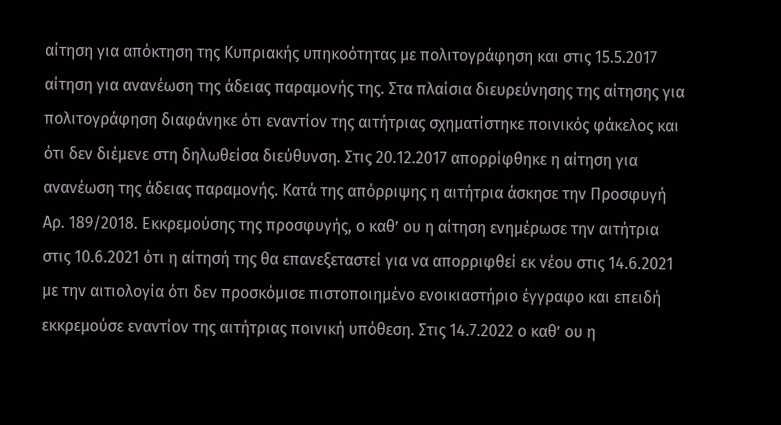αίτηση για απόκτηση της Κυπριακής υπηκοότητας με πολιτογράφηση και στις 15.5.2017 αίτηση για ανανέωση της άδειας παραμονής της. Στα πλαίσια διευρεύνησης της αίτησης για πολιτογράφηση διαφάνηκε ότι εναντίον της αιτήτριας σχηματίστηκε ποινικός φάκελος και ότι δεν διέμενε στη δηλωθείσα διεύθυνση. Στις 20.12.2017 απορρίφθηκε η αίτηση για ανανέωση της άδειας παραμονής. Κατά της απόρριψης η αιτήτρια άσκησε την Προσφυγή Αρ. 189/2018. Εκκρεμούσης της προσφυγής, ο καθ’ ου η αίτηση ενημέρωσε την αιτήτρια στις 10.6.2021 ότι η αίτησή της θα επανεξεταστεί για να απορριφθεί εκ νέου στις 14.6.2021 με την αιτιολογία ότι δεν προσκόμισε πιστοποιημένο ενοικιαστήριο έγγραφο και επειδή εκκρεμούσε εναντίον της αιτήτριας ποινική υπόθεση. Στις 14.7.2022 ο καθ’ ου η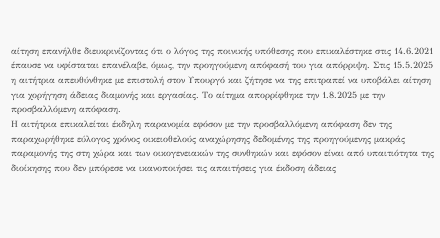αίτηση επανήλθε διευκρινίζοντας ότι ο λόγος της ποινικής υπόθεσης που επικαλέστηκε στις 14.6.2021 έπαυσε να υφίσταται επανέλαβε, όμως, την προηγούμενη απόφασή του για απόρριψη. Στις 15.5.2025 η αιτήτρια απευθύνθηκε με επιστολή στον Υπουργό και ζήτησε να της επιτραπεί να υποβάλει αίτηση για χορήγηση άδειας διαμονής και εργασίας. Το αίτημα απορρίφθηκε την 1.8.2025 με την προσβαλλόμενη απόφαση.
Η αιτήτρια επικαλείται έκδηλη παρανομία εφόσον με την προσβαλλόμενη απόφαση δεν της παραχωρήθηκε εύλογος χρόνος οικειοθελούς αναχώρησης δεδομένης της προηγούμενης μακράς παραμονής της στη χώρα και των οικογενειακών της συνθηκών και εφόσον είναι από υπαιτιότητα της διοίκησης που δεν μπόρεσε να ικανοποιήσει τις απαιτήσεις για έκδοση άδειας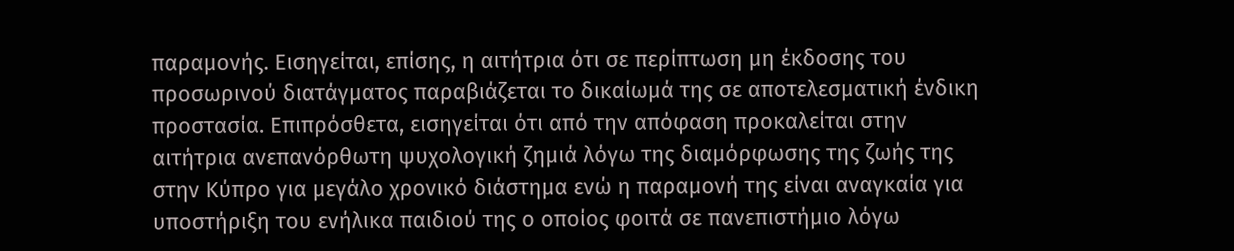παραμονής. Εισηγείται, επίσης, η αιτήτρια ότι σε περίπτωση μη έκδοσης του προσωρινού διατάγματος παραβιάζεται το δικαίωμά της σε αποτελεσματική ένδικη προστασία. Επιπρόσθετα, εισηγείται ότι από την απόφαση προκαλείται στην αιτήτρια ανεπανόρθωτη ψυχολογική ζημιά λόγω της διαμόρφωσης της ζωής της στην Κύπρο για μεγάλο χρονικό διάστημα ενώ η παραμονή της είναι αναγκαία για υποστήριξη του ενήλικα παιδιού της ο οποίος φοιτά σε πανεπιστήμιο λόγω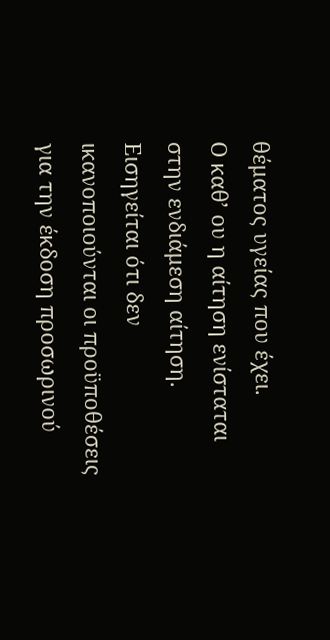θέματος υγείας που έχει.
Ο καθ’ ου η αίτηση ενίσταται στην ενδιάμεση αίτηση. Εισηγείται ότι δεν ικανοποιούνται οι προϋποθέσεις για την έκδοση προσωρινού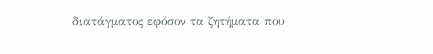διατάγματος εφόσον τα ζητήματα που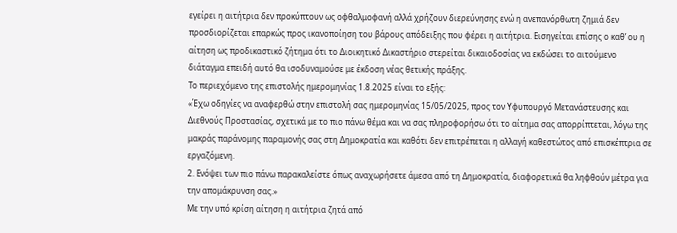εγείρει η αιτήτρια δεν προκύπτουν ως οφθαλμοφανή αλλά χρήζουν διερεύνησης ενώ η ανεπανόρθωτη ζημιά δεν προσδιορίζεται επαρκώς προς ικανοποίηση του βάρους απόδειξης που φέρει η αιτήτρια. Εισηγείται επίσης ο καθ’ ου η αίτηση ως προδικαστικό ζήτημα ότι το Διοικητικό Δικαστήριο στερείται δικαιοδοσίας να εκδώσει το αιτούμενο διάταγμα επειδή αυτό θα ισοδυναμούσε με έκδοση νέας θετικής πράξης.
Το περιεχόμενο της επιστολής ημερομηνίας 1.8.2025 είναι το εξής:
«Έχω οδηγίες να αναφερθώ στην επιστολή σας ημερομηνίας 15/05/2025, προς τον Υφυπουργό Μετανάστευσης και Διεθνούς Προστασίας, σχετικά με το πιο πάνω θέμα και να σας πληροφορήσω ότι το αίτημα σας απορρίπτεται, λόγω της μακράς παράνομης παραμονής σας στη Δημοκρατία και καθότι δεν επιτρέπεται η αλλαγή καθεστώτος από επισκέπτρια σε εργαζόμενη.
2. Ενόψει των πιο πάνω παρακαλείστε όπως αναχωρήσετε άμεσα από τη Δημοκρατία, διαφορετικά θα ληφθούν μέτρα για την απομάκρυνση σας.»
Με την υπό κρίση αίτηση η αιτήτρια ζητά από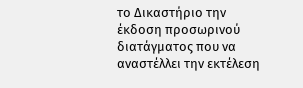το Δικαστήριο την έκδοση προσωρινού διατάγματος που να αναστέλλει την εκτέλεση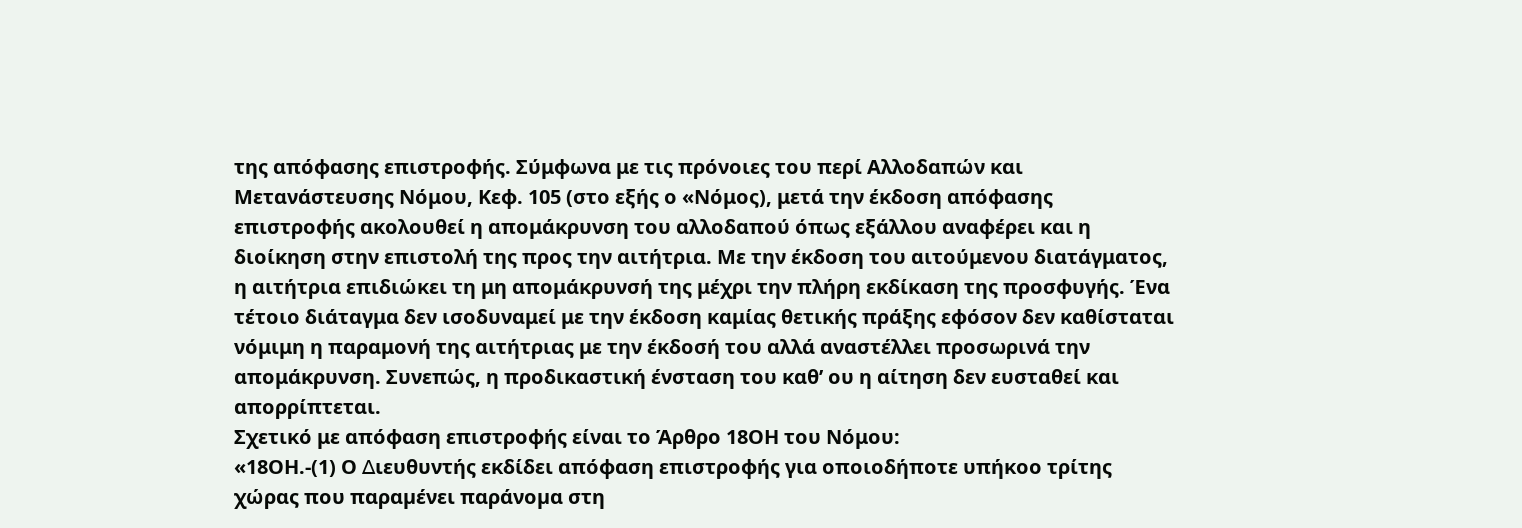της απόφασης επιστροφής. Σύμφωνα με τις πρόνοιες του περί Αλλοδαπών και Μετανάστευσης Νόμου, Κεφ. 105 (στο εξής ο «Νόμος), μετά την έκδοση απόφασης επιστροφής ακολουθεί η απομάκρυνση του αλλοδαπού όπως εξάλλου αναφέρει και η διοίκηση στην επιστολή της προς την αιτήτρια. Με την έκδοση του αιτούμενου διατάγματος, η αιτήτρια επιδιώκει τη μη απομάκρυνσή της μέχρι την πλήρη εκδίκαση της προσφυγής. Ένα τέτοιο διάταγμα δεν ισοδυναμεί με την έκδοση καμίας θετικής πράξης εφόσον δεν καθίσταται νόμιμη η παραμονή της αιτήτριας με την έκδοσή του αλλά αναστέλλει προσωρινά την απομάκρυνση. Συνεπώς, η προδικαστική ένσταση του καθ’ ου η αίτηση δεν ευσταθεί και απορρίπτεται.
Σχετικό με απόφαση επιστροφής είναι το Άρθρο 18ΟΗ του Νόμου:
«18ΟΗ.-(1) Ο ∆ιευθυντής εκδίδει απόφαση επιστροφής για οποιοδήποτε υπήκοο τρίτης χώρας που παραµένει παράνοµα στη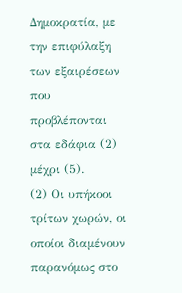∆ηµοκρατία, µε την επιφύλαξη των εξαιρέσεων που προβλέπονται στα εδάφια (2) µέχρι (5).
(2) Οι υπήκοοι τρίτων χωρών, οι οποίοι διαµένουν παρανόµως στο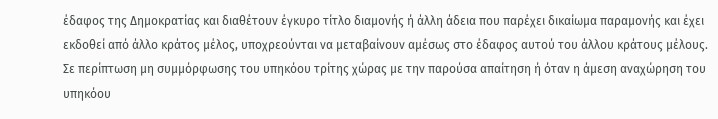έδαφος της ∆ηµοκρατίας και διαθέτουν έγκυρο τίτλο διαµονής ή άλλη άδεια που παρέχει δικαίωµα παραµονής και έχει εκδοθεί από άλλο κράτος µέλος, υποχρεούνται να µεταβαίνουν αµέσως στο έδαφος αυτού του άλλου κράτους µέλους. Σε περίπτωση µη συµµόρφωσης του υπηκόου τρίτης χώρας µε την παρούσα απαίτηση ή όταν η άµεση αναχώρηση του υπηκόου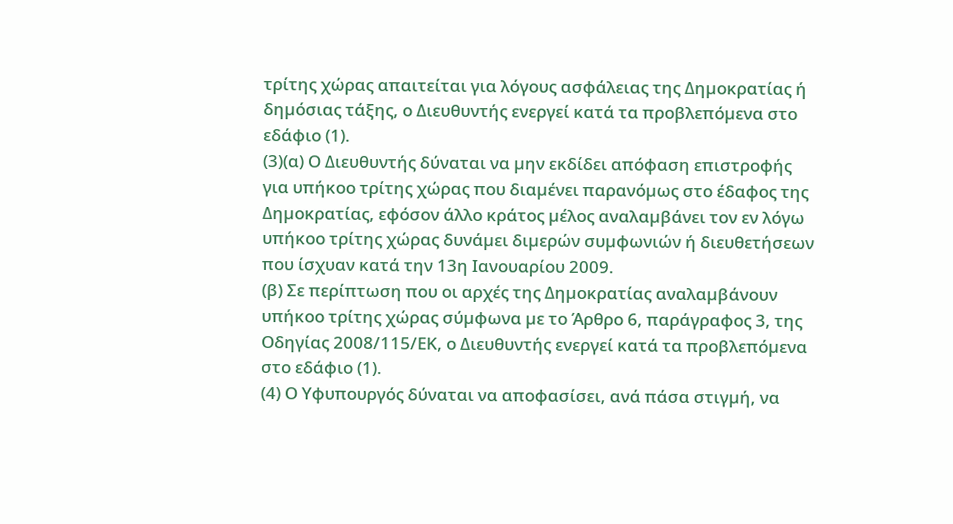τρίτης χώρας απαιτείται για λόγους ασφάλειας της ∆ηµοκρατίας ή δηµόσιας τάξης, ο ∆ιευθυντής ενεργεί κατά τα προβλεπόµενα στο εδάφιο (1).
(3)(α) Ο ∆ιευθυντής δύναται να µην εκδίδει απόφαση επιστροφής για υπήκοο τρίτης χώρας που διαµένει παρανόµως στο έδαφος της ∆ηµοκρατίας, εφόσον άλλο κράτος µέλος αναλαµβάνει τον εν λόγω υπήκοο τρίτης χώρας δυνάµει διµερών συµφωνιών ή διευθετήσεων που ίσχυαν κατά την 13η Ιανουαρίου 2009.
(β) Σε περίπτωση που οι αρχές της ∆ηµοκρατίας αναλαµβάνουν υπήκοο τρίτης χώρας σύµφωνα µε το Άρθρο 6, παράγραφος 3, της Οδηγίας 2008/115/ΕΚ, ο ∆ιευθυντής ενεργεί κατά τα προβλεπόµενα στο εδάφιο (1).
(4) Ο Υφυπουργός δύναται να αποφασίσει, ανά πάσα στιγµή, να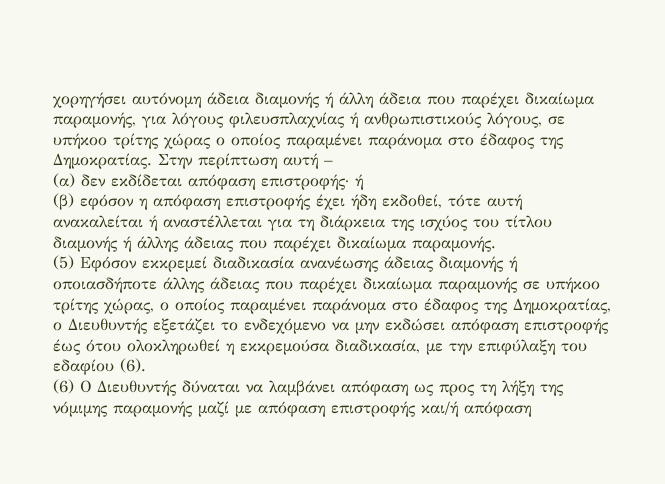χορηγήσει αυτόνοµη άδεια διαµονής ή άλλη άδεια που παρέχει δικαίωµα παραµονής, για λόγους φιλευσπλαχνίας ή ανθρωπιστικούς λόγους, σε υπήκοο τρίτης χώρας ο οποίος παραµένει παράνοµα στο έδαφος της ∆ηµοκρατίας. Στην περίπτωση αυτή –
(α) δεν εκδίδεται απόφαση επιστροφής· ή
(β) εφόσον η απόφαση επιστροφής έχει ήδη εκδοθεί, τότε αυτή ανακαλείται ή αναστέλλεται για τη διάρκεια της ισχύος του τίτλου διαµονής ή άλλης άδειας που παρέχει δικαίωµα παραµονής.
(5) Εφόσον εκκρεµεί διαδικασία ανανέωσης άδειας διαµονής ή οποιασδήποτε άλλης άδειας που παρέχει δικαίωµα παραµονής σε υπήκοο τρίτης χώρας, ο οποίος παραµένει παράνοµα στο έδαφος της ∆ηµοκρατίας, ο ∆ιευθυντής εξετάζει το ενδεχόµενο να µην εκδώσει απόφαση επιστροφής έως ότου ολοκληρωθεί η εκκρεµούσα διαδικασία, µε την επιφύλαξη του εδαφίου (6).
(6) Ο ∆ιευθυντής δύναται να λαµβάνει απόφαση ως προς τη λήξη της νόµιµης παραµονής µαζί µε απόφαση επιστροφής και/ή απόφαση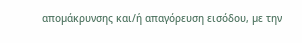αποµάκρυνσης και/ή απαγόρευση εισόδου, µε την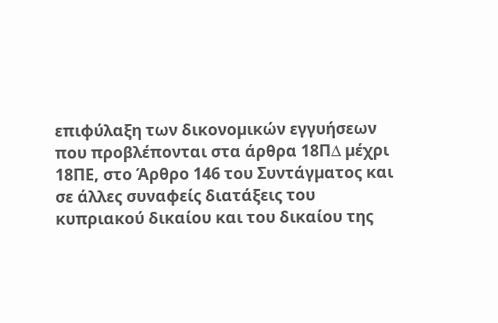επιφύλαξη των δικονοµικών εγγυήσεων που προβλέπονται στα άρθρα 18Π∆ µέχρι 18ΠΕ, στο Άρθρο 146 του Συντάγµατος και σε άλλες συναφείς διατάξεις του κυπριακού δικαίου και του δικαίου της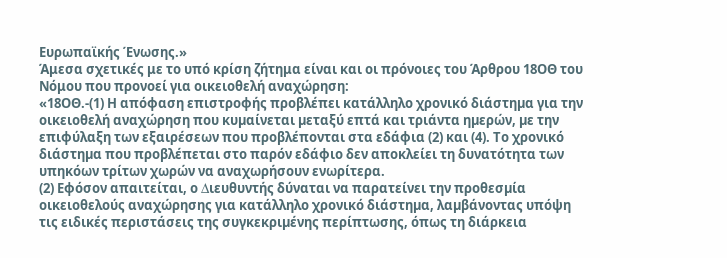Ευρωπαϊκής Ένωσης.»
Άμεσα σχετικές με το υπό κρίση ζήτημα είναι και οι πρόνοιες του Άρθρου 18ΟΘ του Νόμου που προνοεί για οικειοθελή αναχώρηση:
«18ΟΘ.-(1) Η απόφαση επιστροφής προβλέπει κατάλληλο χρονικό διάστηµα για την οικειοθελή αναχώρηση που κυµαίνεται µεταξύ επτά και τριάντα ηµερών, µε την επιφύλαξη των εξαιρέσεων που προβλέπονται στα εδάφια (2) και (4). Το χρονικό διάστηµα που προβλέπεται στο παρόν εδάφιο δεν αποκλείει τη δυνατότητα των υπηκόων τρίτων χωρών να αναχωρήσουν ενωρίτερα.
(2) Εφόσον απαιτείται, ο ∆ιευθυντής δύναται να παρατείνει την προθεσµία οικειοθελούς αναχώρησης για κατάλληλο χρονικό διάστηµα, λαµβάνοντας υπόψη τις ειδικές περιστάσεις της συγκεκριµένης περίπτωσης, όπως τη διάρκεια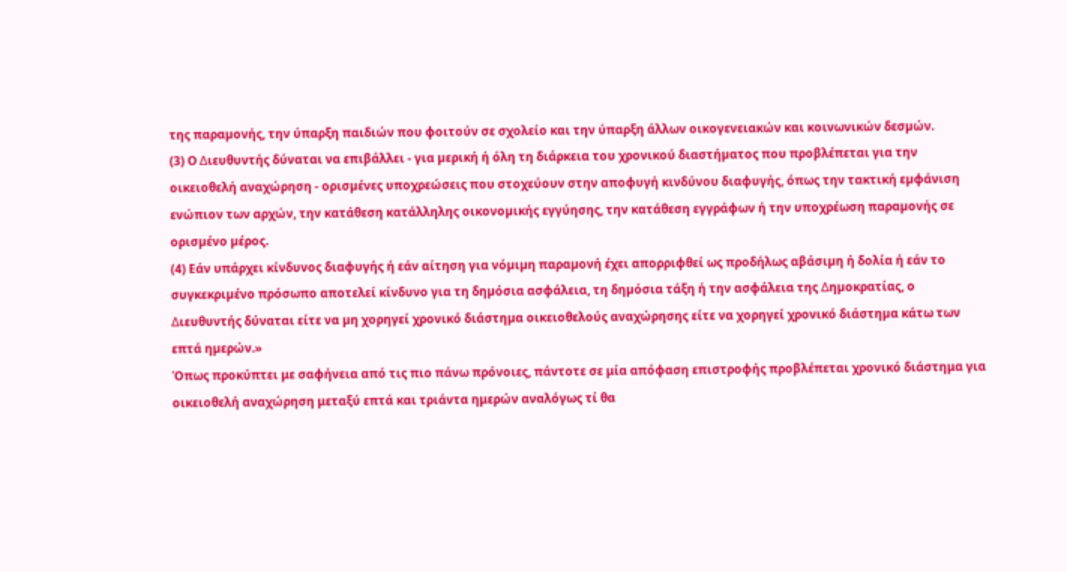της παραµονής, την ύπαρξη παιδιών που φοιτούν σε σχολείο και την ύπαρξη άλλων οικογενειακών και κοινωνικών δεσµών.
(3) Ο ∆ιευθυντής δύναται να επιβάλλει - για µερική ή όλη τη διάρκεια του χρονικού διαστήµατος που προβλέπεται για την οικειοθελή αναχώρηση - ορισµένες υποχρεώσεις που στοχεύουν στην αποφυγή κινδύνου διαφυγής, όπως την τακτική εµφάνιση ενώπιον των αρχών, την κατάθεση κατάλληλης οικονοµικής εγγύησης, την κατάθεση εγγράφων ή την υποχρέωση παραµονής σε ορισµένο µέρος.
(4) Εάν υπάρχει κίνδυνος διαφυγής ή εάν αίτηση για νόµιµη παραµονή έχει απορριφθεί ως προδήλως αβάσιµη ή δολία ή εάν το συγκεκριµένο πρόσωπο αποτελεί κίνδυνο για τη δηµόσια ασφάλεια, τη δηµόσια τάξη ή την ασφάλεια της ∆ηµοκρατίας, ο ∆ιευθυντής δύναται είτε να µη χορηγεί χρονικό διάστηµα οικειοθελούς αναχώρησης είτε να χορηγεί χρονικό διάστηµα κάτω των επτά ηµερών.»
Όπως προκύπτει με σαφήνεια από τις πιο πάνω πρόνοιες, πάντοτε σε μία απόφαση επιστροφής προβλέπεται χρονικό διάστημα για οικειοθελή αναχώρηση μεταξύ επτά και τριάντα ημερών αναλόγως τί θα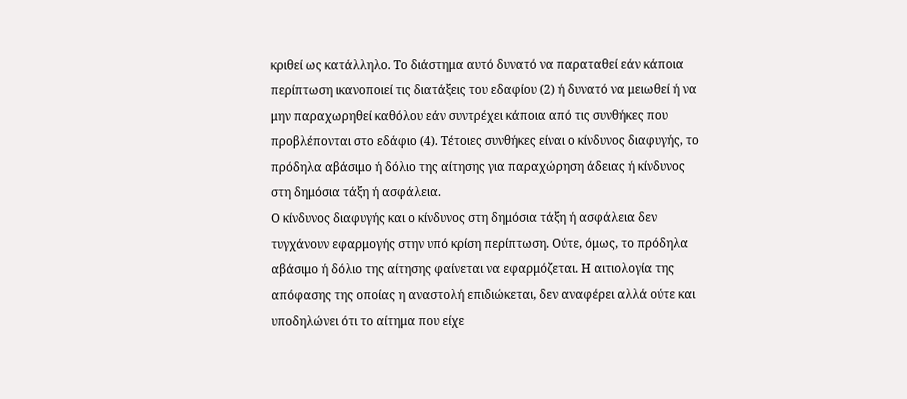κριθεί ως κατάλληλο. Το διάστημα αυτό δυνατό να παραταθεί εάν κάποια περίπτωση ικανοποιεί τις διατάξεις του εδαφίου (2) ή δυνατό να μειωθεί ή να μην παραχωρηθεί καθόλου εάν συντρέχει κάποια από τις συνθήκες που προβλέπονται στο εδάφιο (4). Τέτοιες συνθήκες είναι ο κίνδυνος διαφυγής, το πρόδηλα αβάσιμο ή δόλιο της αίτησης για παραχώρηση άδειας ή κίνδυνος στη δημόσια τάξη ή ασφάλεια.
Ο κίνδυνος διαφυγής και ο κίνδυνος στη δημόσια τάξη ή ασφάλεια δεν τυγχάνουν εφαρμογής στην υπό κρίση περίπτωση. Ούτε, όμως, το πρόδηλα αβάσιμο ή δόλιο της αίτησης φαίνεται να εφαρμόζεται. Η αιτιολογία της απόφασης της οποίας η αναστολή επιδιώκεται, δεν αναφέρει αλλά ούτε και υποδηλώνει ότι το αίτημα που είχε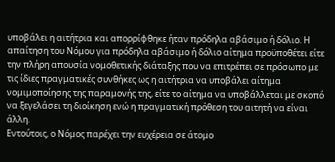υποβάλει η αιτήτρια και απορρίφθηκε ήταν πρόδηλα αβάσιμο ή δόλιο. Η απαίτηση του Νόμου για πρόδηλα αβάσιμο ή δόλιο αίτημα προϋποθέτει είτε την πλήρη απουσία νομοθετικής διάταξης που να επιτρέπει σε πρόσωπο με τις ίδιες πραγματικές συνθήκες ως η αιτήτρια να υποβάλει αίτημα νομιμοποίησης της παραμονής της, είτε το αίτημα να υποβάλλεται με σκοπό να ξεγελάσει τη διοίκηση ενώ η πραγματική πρόθεση του αιτητή να είναι άλλη.
Εντούτοις, ο Νόμος παρέχει την ευχέρεια σε άτομο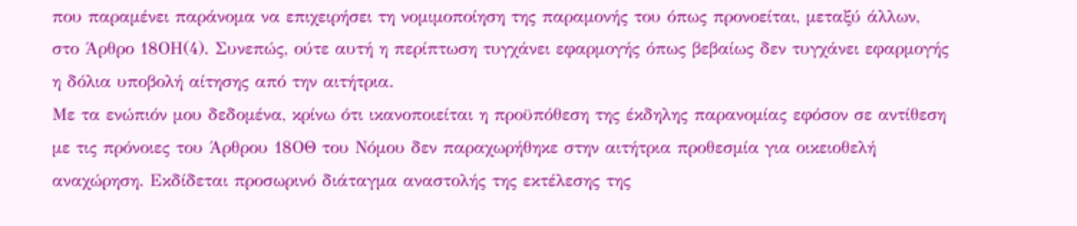που παραμένει παράνομα να επιχειρήσει τη νομιμοποίηση της παραμονής του όπως προνοείται, μεταξύ άλλων, στο Άρθρο 18ΟΗ(4). Συνεπώς, ούτε αυτή η περίπτωση τυγχάνει εφαρμογής όπως βεβαίως δεν τυγχάνει εφαρμογής η δόλια υποβολή αίτησης από την αιτήτρια.
Με τα ενώπιόν μου δεδομένα, κρίνω ότι ικανοποιείται η προϋπόθεση της έκδηλης παρανομίας εφόσον σε αντίθεση με τις πρόνοιες του Άρθρου 18ΟΘ του Νόμου δεν παραχωρήθηκε στην αιτήτρια προθεσμία για οικειοθελή αναχώρηση. Εκδίδεται προσωρινό διάταγμα αναστολής της εκτέλεσης της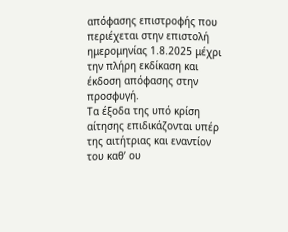απόφασης επιστροφής που περιέχεται στην επιστολή ημερομηνίας 1.8.2025 μέχρι την πλήρη εκδίκαση και έκδοση απόφασης στην προσφυγή.
Τα έξοδα της υπό κρίση αίτησης επιδικάζονται υπέρ της αιτήτριας και εναντίον του καθ’ ου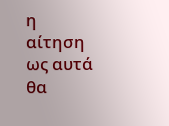η αίτηση ως αυτά θα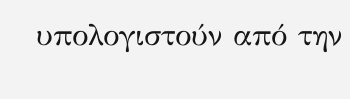υπολογιστούν από την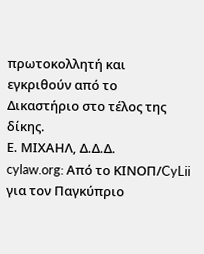πρωτοκολλητή και εγκριθούν από το Δικαστήριο στο τέλος της δίκης.
Ε. ΜΙΧΑΗΛ, Δ.Δ.Δ.
cylaw.org: Από το ΚΙΝOΠ/CyLii για τον Παγκύπριο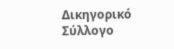Δικηγορικό Σύλλογο